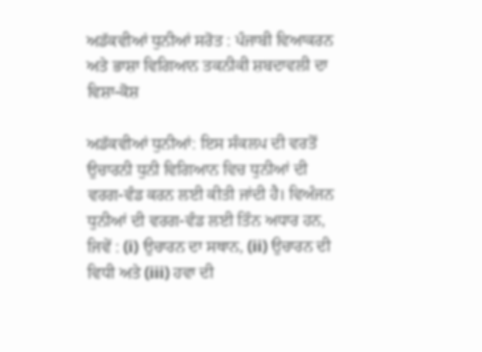ਅਡੱਕਵੀਆਂ ਧੁਨੀਆਂ ਸਰੋਤ : ਪੰਜਾਬੀ ਵਿਆਕਰਨ ਅਤੇ ਭਾਸ਼ਾ ਵਿਗਿਆਨ ਤਕਨੀਕੀ ਸ਼ਬਦਾਵਲੀ ਦਾ ਵਿਸ਼ਾ-ਕੋਸ਼

ਅਡੱਕਵੀਆਂ ਧੁਨੀਆਂ: ਇਸ ਸੰਕਲਪ ਦੀ ਵਰਤੋਂ ਉਚਾਰਨੀ ਧੁਨੀ ਵਿਗਿਆਨ ਵਿਚ ਧੁਨੀਆਂ ਦੀ ਵਰਗ-ਵੰਡ ਕਰਨ ਲਈ ਕੀਤੀ ਜਾਂਦੀ ਹੈ। ਵਿਅੰਜਨ ਧੁਨੀਆਂ ਦੀ ਵਰਗ-ਵੰਡ ਲਈ ਤਿੰਨ ਅਧਾਰ ਹਨ, ਜਿਵੇਂ : (i) ਉਚਾਰਨ ਦਾ ਸਥਾਨ, (ii) ਉਚਾਰਨ ਦੀ ਵਿਧੀ ਅਤੇ (iii) ਹਵਾ ਦੀ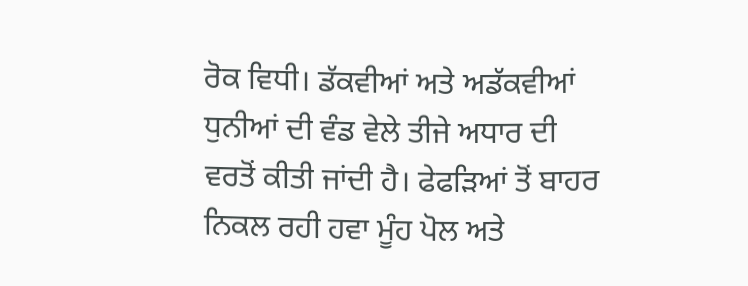ਰੋਕ ਵਿਧੀ। ਡੱਕਵੀਆਂ ਅਤੇ ਅਡੱਕਵੀਆਂ ਧੁਨੀਆਂ ਦੀ ਵੰਡ ਵੇਲੇ ਤੀਜੇ ਅਧਾਰ ਦੀ ਵਰਤੋਂ ਕੀਤੀ ਜਾਂਦੀ ਹੈ। ਫੇਫੜਿਆਂ ਤੋਂ ਬਾਹਰ ਨਿਕਲ ਰਹੀ ਹਵਾ ਮੂੰਹ ਪੋਲ ਅਤੇ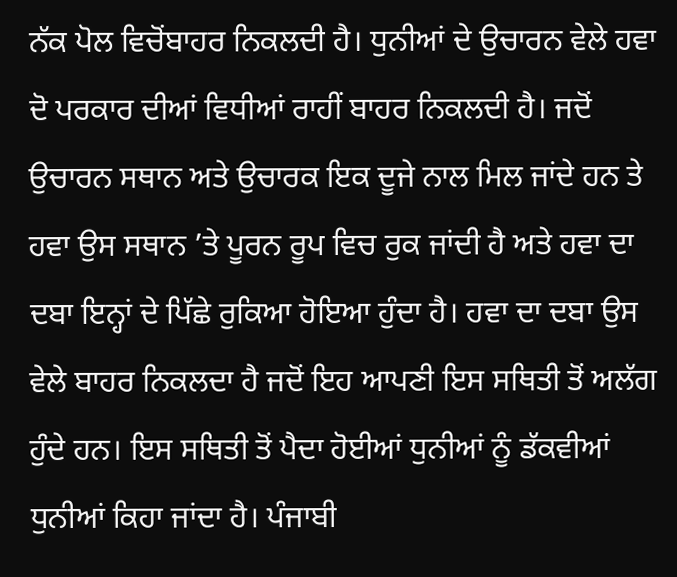ਨੱਕ ਪੋਲ ਵਿਚੋਂਬਾਹਰ ਨਿਕਲਦੀ ਹੈ। ਧੁਨੀਆਂ ਦੇ ਉਚਾਰਨ ਵੇਲੇ ਹਵਾ ਦੋ ਪਰਕਾਰ ਦੀਆਂ ਵਿਧੀਆਂ ਰਾਹੀਂ ਬਾਹਰ ਨਿਕਲਦੀ ਹੈ। ਜਦੋਂ ਉਚਾਰਨ ਸਥਾਨ ਅਤੇ ਉਚਾਰਕ ਇਕ ਦੂਜੇ ਨਾਲ ਮਿਲ ਜਾਂਦੇ ਹਨ ਤੇ ਹਵਾ ਉਸ ਸਥਾਨ ’ਤੇ ਪੂਰਨ ਰੂਪ ਵਿਚ ਰੁਕ ਜਾਂਦੀ ਹੈ ਅਤੇ ਹਵਾ ਦਾ ਦਬਾ ਇਨ੍ਹਾਂ ਦੇ ਪਿੱਛੇ ਰੁਕਿਆ ਹੋਇਆ ਹੁੰਦਾ ਹੈ। ਹਵਾ ਦਾ ਦਬਾ ਉਸ ਵੇਲੇ ਬਾਹਰ ਨਿਕਲਦਾ ਹੈ ਜਦੋਂ ਇਹ ਆਪਣੀ ਇਸ ਸਥਿਤੀ ਤੋਂ ਅਲੱਗ ਹੁੰਦੇ ਹਨ। ਇਸ ਸਥਿਤੀ ਤੋਂ ਪੈਦਾ ਹੋਈਆਂ ਧੁਨੀਆਂ ਨੂੰ ਡੱਕਵੀਆਂ ਧੁਨੀਆਂ ਕਿਹਾ ਜਾਂਦਾ ਹੈ। ਪੰਜਾਬੀ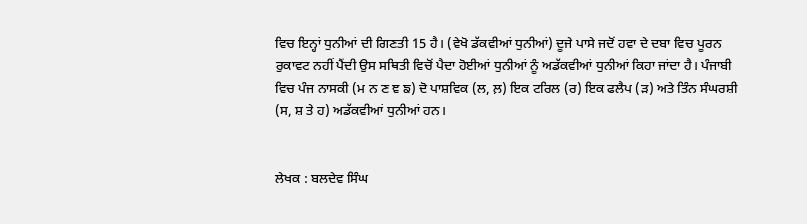ਵਿਚ ਇਨ੍ਹਾਂ ਧੁਨੀਆਂ ਦੀ ਗਿਣਤੀ 15 ਹੈ। (ਵੇਖੋ ਡੱਕਵੀਆਂ ਧੁਨੀਆਂ) ਦੂਜੇ ਪਾਸੇ ਜਦੋਂ ਹਵਾ ਦੇ ਦਬਾ ਵਿਚ ਪੂਰਨ ਰੁਕਾਵਟ ਨਹੀਂ ਪੈਂਦੀ ਉਸ ਸਥਿਤੀ ਵਿਚੋਂ ਪੈਦਾ ਹੋਈਆਂ ਧੁਨੀਆਂ ਨੂੰ ਅਡੱਕਵੀਆਂ ਧੁਨੀਆਂ ਕਿਹਾ ਜਾਂਦਾ ਹੈ। ਪੰਜਾਬੀ ਵਿਚ ਪੰਜ ਨਾਸਕੀ (ਮ ਨ ਣ ਞ ਙ) ਦੋ ਪਾਸ਼ਵਿਕ (ਲ, ਲ਼) ਇਕ ਟਰਿਲ (ਰ) ਇਕ ਫਲੈਪ (ੜ) ਅਤੇ ਤਿੰਨ ਸੰਘਰਸ਼ੀ (ਸ, ਸ਼ ਤੇ ਹ) ਅਡੱਕਵੀਆਂ ਧੁਨੀਆਂ ਹਨ।


ਲੇਖਕ : ਬਲਦੇਵ ਸਿੰਘ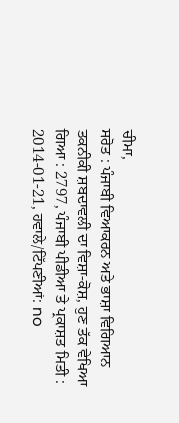ਚੀਮਾ,
ਸਰੋਤ : ਪੰਜਾਬੀ ਵਿਆਕਰਨ ਅਤੇ ਭਾਸ਼ਾ ਵਿਗਿਆਨ ਤਕਨੀਕੀ ਸ਼ਬਦਾਵਲੀ ਦਾ ਵਿਸ਼ਾ-ਕੋਸ਼, ਹੁਣ ਤੱਕ ਵੇਖਿਆ ਗਿਆ : 2797, ਪੰਜਾਬੀ ਪੀਡੀਆ ਤੇ ਪ੍ਰਕਾਸ਼ਤ ਮਿਤੀ : 2014-01-21, ਹਵਾਲੇ/ਟਿੱਪਣੀਆਂ: no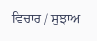ਵਿਚਾਰ / ਸੁਝਾਅ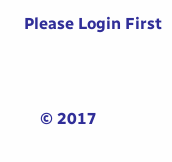Please Login First


    © 2017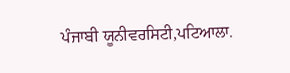ਪੰਜਾਬੀ ਯੂਨੀਵਰਸਿਟੀ,ਪਟਿਆਲਾ.